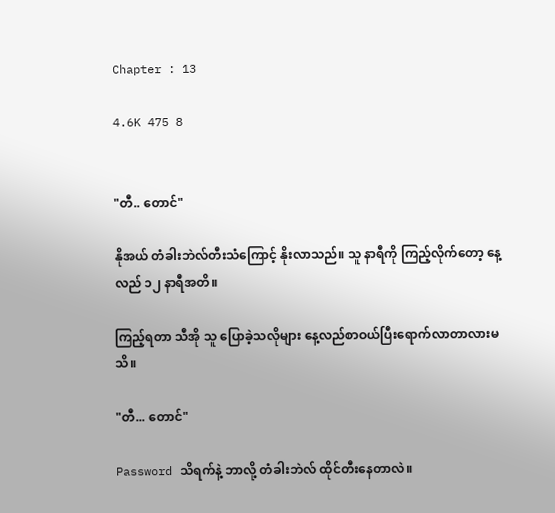Chapter : 13

4.6K 475 8


"တီ.. တောင်"

နိုအယ် တံခါးဘဲလ်တီးသံကြောင့် နိုးလာသည်။ သူ နာရီကို ကြည့်လိုက်တော့ နေ့လည် ၁၂ နာရီအတိ။

ကြည့်ရတာ သီအို သူ ပြောခဲ့သလိုများ နေ့လည်စာဝယ်ပြီးရောက်လာတာလားမသိ။

"တီ... တောင်"

Password သိရက်နဲ့ ဘာလို့ တံခါးဘဲလ် ထိုင်တီးနေတာလဲ။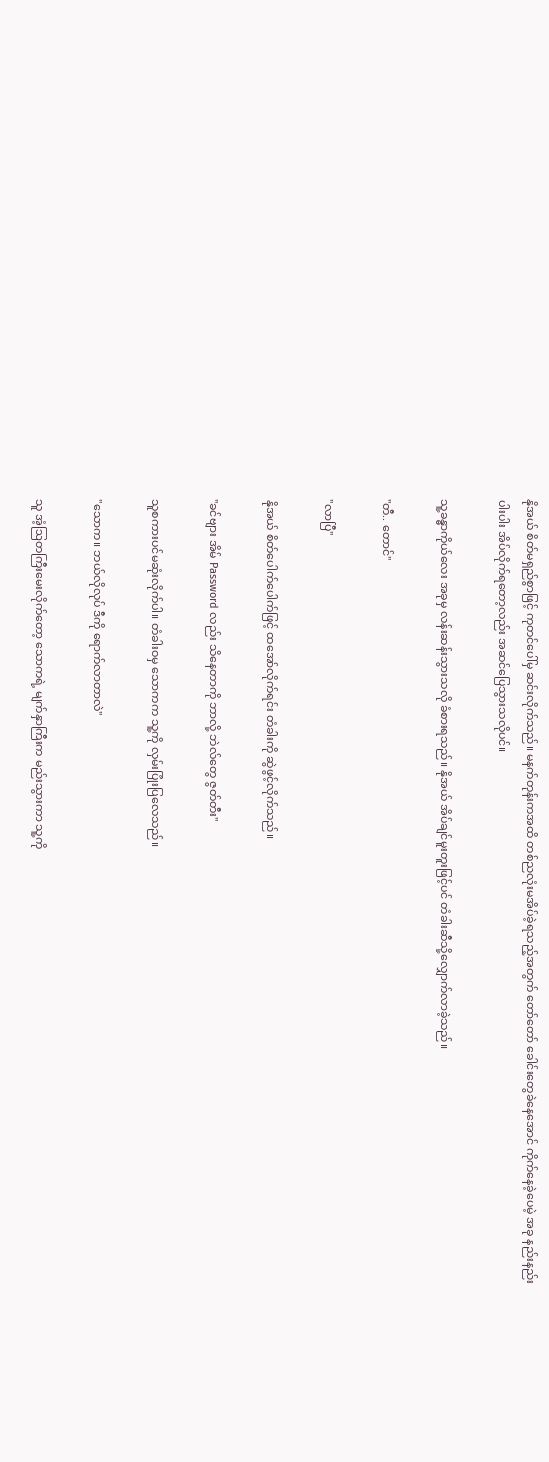နိုအယ် စိတ်မရှည်စွာဖြင့် ကုတင်ပေါ်မှ ဆင်းလိုက်သည်။ မနက်တုန်းကအထိ တစ်ညလုံးမအိပ်ခဲ့ရသည့်အတွက် တော်တော် ခေါင်းတွေခဲနေအောင် ကိုက်နေခဲ့ပေမဲ့ အခု နည်းနည်းပါးပါး အိပ်လိုက်ရတော့လည်း အဆင်ပြေသွားသလိုပင်။

သူ့ခန္ဓာကိုယ်လေး အခုမှ လန်းဆန်းသွားသလို ခံစားရသည်။ နိုအယ် အိပ်ချင်မူးတူးဖြင့်ပင် တံခါးဆီသို့လျှောက်လာခဲ့သည်။

"တီ.. တောင်"

"လာပြီ"

နိုအယ် စိတ်ပေါက်ပေါက်ဖြင့် ထအော်လိုက်ရင်း တံခါးကို ဆွဲဖွင့်လိုက်သည်။

"ခင်ဗျား အိမ် Password လည်း သိနေတာကို ဘာလို့ ဘဲလ်တွေ ဇွတ်တီး"

သူစကားပင်မဆုံးလိုက်ပါ။ တံခါးဝမှ သောကက သူ့ကို လှမ်းပြုံးပြလေသည်။

"သောက။ ဘယ်လိုလုပ် ဒီကို ရောက်လာတာလဲ"

သူ အံ့ဩတကြီးမေးလိုက်တော့ သောကရဲ့ မျက်နှာကြီးက မည်းသွားကာ သူ့ကို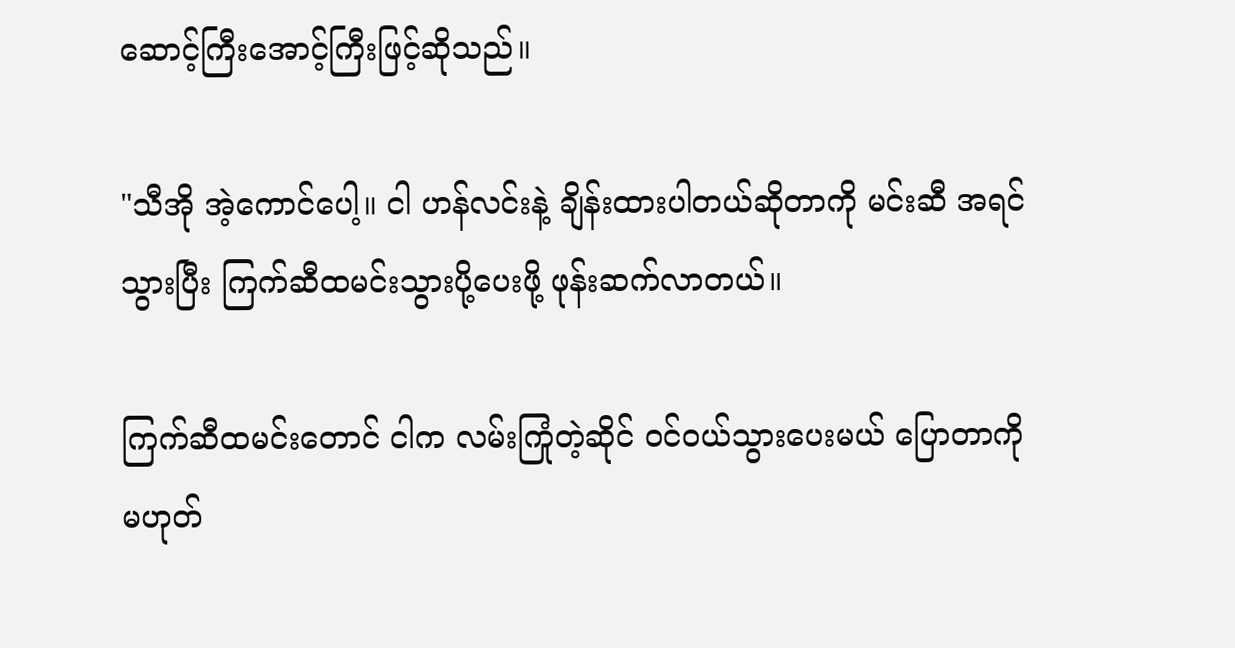ဆောင့်ကြီးအောင့်ကြီးဖြင့်ဆိုသည်။

"သီအို အဲ့ကောင်ပေါ့။ ငါ ဟန်လင်းနဲ့ ချိန်းထားပါတယ်ဆိုတာကို မင်းဆီ အရင်သွားပြီး ကြက်ဆီထမင်းသွားပို့ပေးဖို့ ဖုန်းဆက်လာတယ်။

ကြက်ဆီထမင်းတောင် ငါက လမ်းကြုံတဲ့ဆိုင် ဝင်ဝယ်သွားပေးမယ် ပြောတာကို မဟုတ်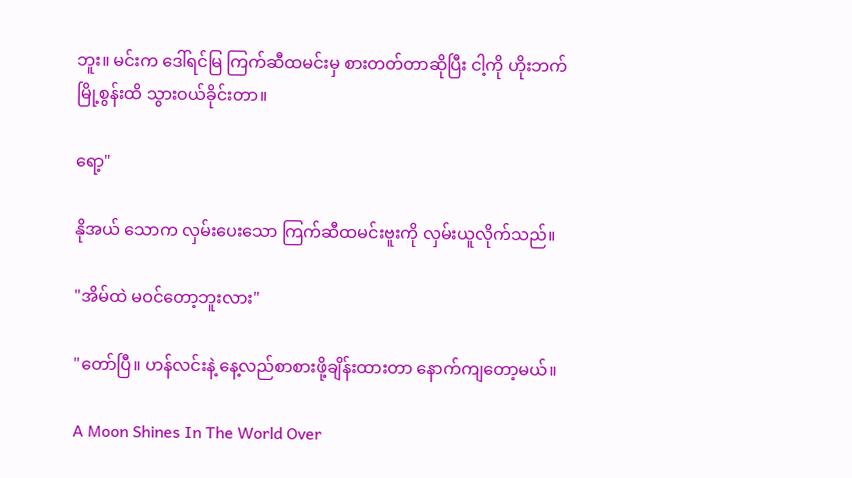ဘူး။ မင်းက ဒေါ်ရင်မြ ကြက်ဆီထမင်းမှ စားတတ်တာဆိုပြီး ငါ့ကို ဟိုးဘက် မြို့စွန်းထိ သွားဝယ်ခိုင်းတာ။

ရော့"

နိုအယ် သောက လှမ်းပေးသော ကြက်ဆီထမင်းဗူးကို လှမ်းယူလိုက်သည်။

"အိမ်ထဲ မဝင်တော့ဘူးလား"

"တော်ပြီ။ ဟန်လင်းနဲ့ နေ့လည်စာစားဖို့ချိန်းထားတာ နောက်ကျတော့မယ်။

A Moon Shines In The World Over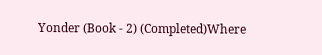Yonder (Book - 2) (Completed)Where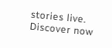stories live. Discover now